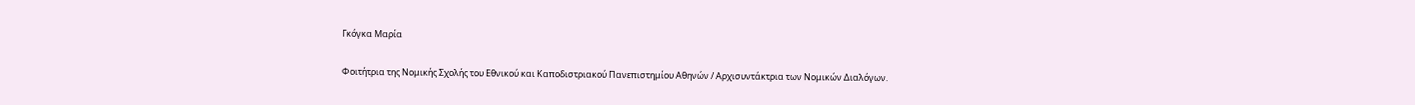Γκόγκα Μαρία

Φοιτήτρια της Νομικής Σχολής του Εθνικού και Καποδιστριακού Πανεπιστημίου Αθηνών / Αρχισυντάκτρια των Νομικών Διαλόγων.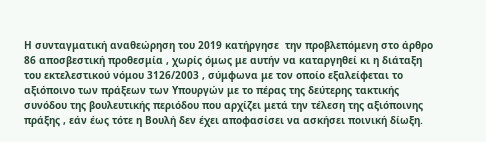Η συνταγματική αναθεώρηση του 2019 κατήργησε  την προβλεπόμενη στο άρθρο 86 αποσβεστική προθεσμία , χωρίς όμως με αυτήν να καταργηθεί κι η διάταξη του εκτελεστικού νόμου 3126/2003 , σύμφωνα με τον οποίο εξαλείφεται το αξιόποινο των πράξεων των Υπουργών με το πέρας της δεύτερης τακτικής συνόδου της βουλευτικής περιόδου που αρχίζει μετά την τέλεση της αξιόποινης πράξης , εάν έως τότε η Βουλή δεν έχει αποφασίσει να ασκήσει ποινική δίωξη.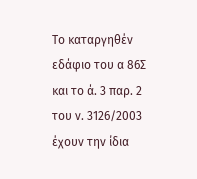Το καταργηθέν εδάφιο του α 86Σ και το ά. 3 παρ. 2 του ν. 3126/2003 έχουν την ίδια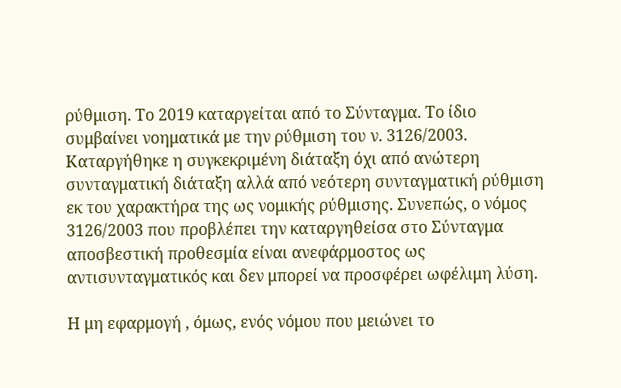ρύθμιση. Το 2019 καταργείται από το Σύνταγμα. Το ίδιο συμβαίνει νοηματικά με την ρύθμιση του ν. 3126/2003. Καταργήθηκε η συγκεκριμένη διάταξη όχι από ανώτερη συνταγματική διάταξη αλλά από νεότερη συνταγματική ρύθμιση εκ του χαρακτήρα της ως νομικής ρύθμισης. Συνεπώς, ο νόμος 3126/2003 που προβλέπει την καταργηθείσα στο Σύνταγμα αποσβεστική προθεσμία είναι ανεφάρμοστος ως αντισυνταγματικός και δεν μπορεί να προσφέρει ωφέλιμη λύση.

Η μη εφαρμογή , όμως, ενός νόμου που μειώνει το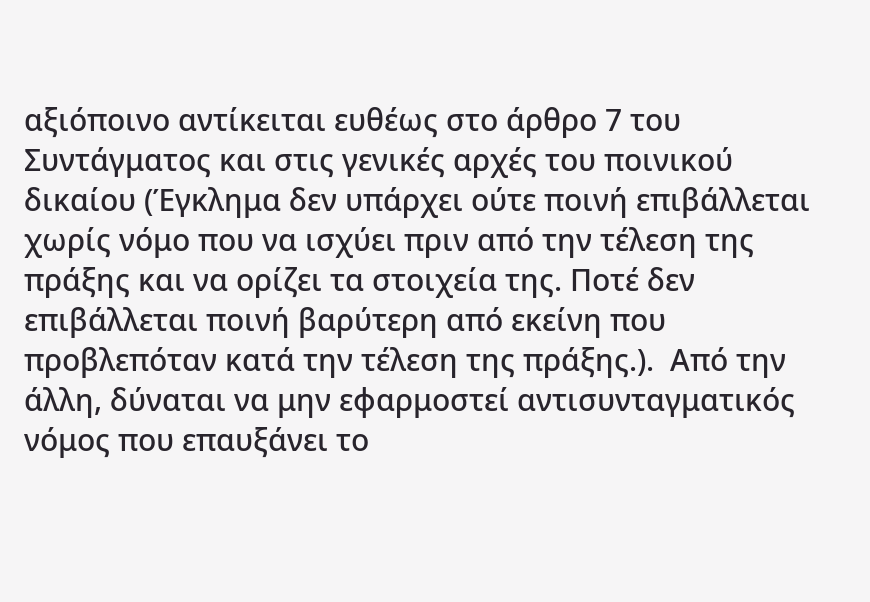αξιόποινο αντίκειται ευθέως στο άρθρο 7 του Συντάγματος και στις γενικές αρχές του ποινικού δικαίου (Έγκλημα δεν υπάρχει ούτε ποινή επιβάλλεται χωρίς νόμο που να ισχύει πριν από την τέλεση της πράξης και να ορίζει τα στοιχεία της. Ποτέ δεν επιβάλλεται ποινή βαρύτερη από εκείνη που προβλεπόταν κατά την τέλεση της πράξης.).  Από την άλλη, δύναται να μην εφαρμοστεί αντισυνταγματικός νόμος που επαυξάνει το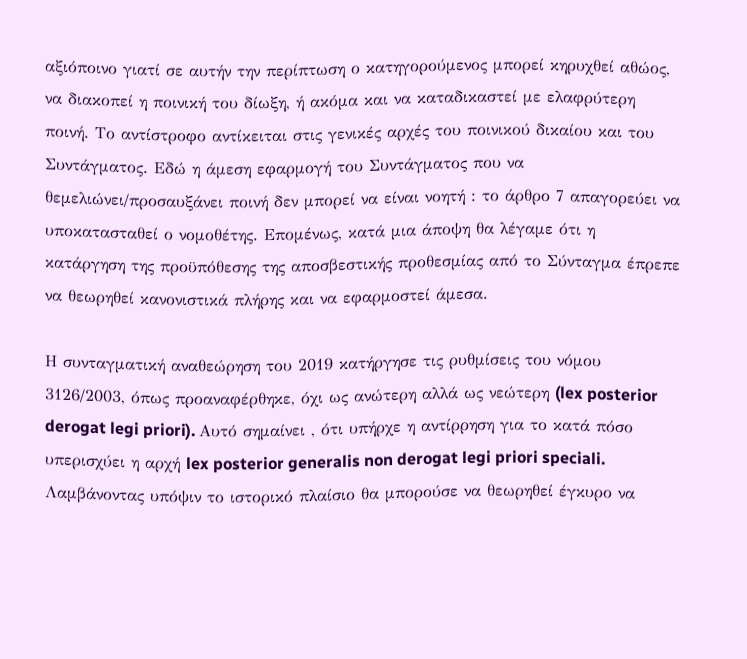αξιόποινο γιατί σε αυτήν την περίπτωση ο κατηγορούμενος μπορεί κηρυχθεί αθώος, να διακοπεί η ποινική του δίωξη, ή ακόμα και να καταδικαστεί με ελαφρύτερη ποινή. Το αντίστροφο αντίκειται στις γενικές αρχές του ποινικού δικαίου και του Συντάγματος. Εδώ η άμεση εφαρμογή του Συντάγματος που να  θεμελιώνει/προσαυξάνει ποινή δεν μπορεί να είναι νοητή : το άρθρο 7 απαγορεύει να υποκατασταθεί ο νομοθέτης. Επομένως, κατά μια άποψη θα λέγαμε ότι η κατάργηση της προϋπόθεσης της αποσβεστικής προθεσμίας από το Σύνταγμα έπρεπε να θεωρηθεί κανονιστικά πλήρης και να εφαρμοστεί άμεσα.

Η συνταγματική αναθεώρηση του 2019 κατήργησε τις ρυθμίσεις του νόμου 3126/2003, όπως προαναφέρθηκε, όχι ως ανώτερη αλλά ως νεώτερη (lex posterior derogat legi priori). Αυτό σημαίνει , ότι υπήρχε η αντίρρηση για το κατά πόσο υπερισχύει η αρχή lex posterior generalis non derogat legi priori speciali. Λαμβάνοντας υπόψιν το ιστορικό πλαίσιο θα μπορούσε να θεωρηθεί έγκυρο να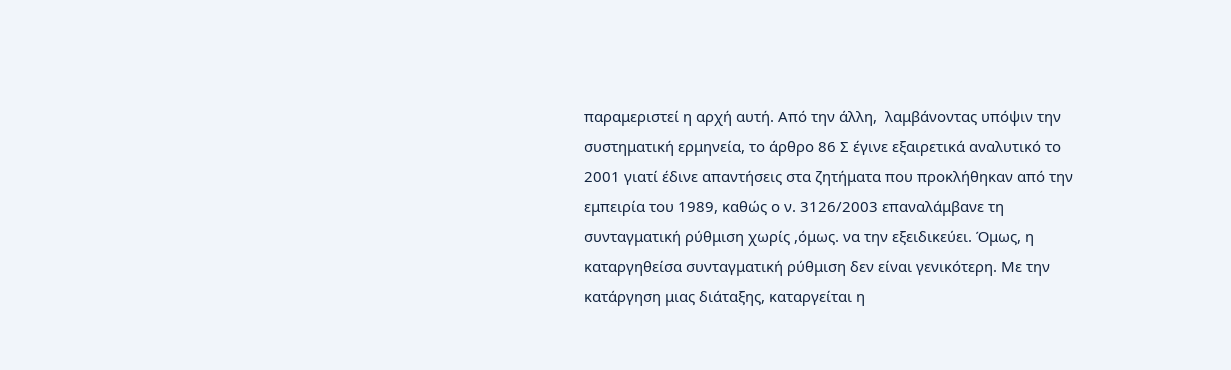παραμεριστεί η αρχή αυτή. Από την άλλη,  λαμβάνοντας υπόψιν την συστηματική ερμηνεία, το άρθρο 86 Σ έγινε εξαιρετικά αναλυτικό το 2001 γιατί έδινε απαντήσεις στα ζητήματα που προκλήθηκαν από την εμπειρία του 1989, καθώς ο ν. 3126/2003 επαναλάμβανε τη συνταγματική ρύθμιση χωρίς ,όμως. να την εξειδικεύει. Όμως, η καταργηθείσα συνταγματική ρύθμιση δεν είναι γενικότερη. Με την κατάργηση μιας διάταξης, καταργείται η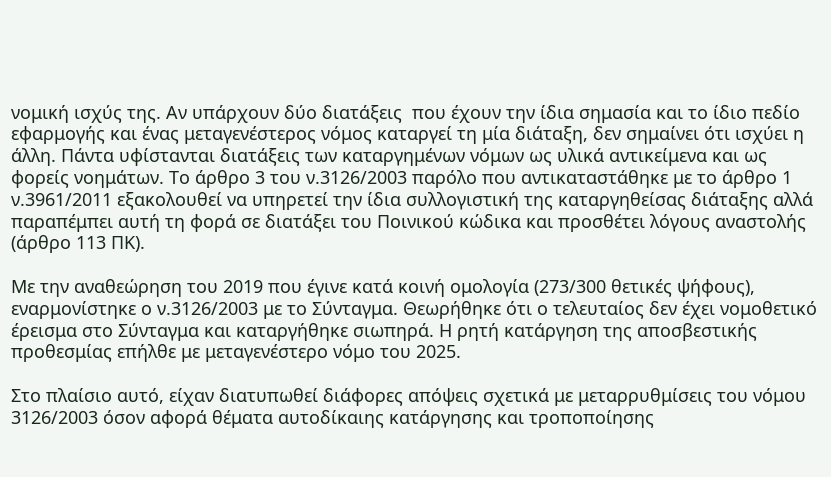νομική ισχύς της. Αν υπάρχουν δύο διατάξεις  που έχουν την ίδια σημασία και το ίδιο πεδίο εφαρμογής και ένας μεταγενέστερος νόμος καταργεί τη μία διάταξη, δεν σημαίνει ότι ισχύει η άλλη. Πάντα υφίστανται διατάξεις των καταργημένων νόμων ως υλικά αντικείμενα και ως φορείς νοημάτων. Το άρθρο 3 του ν.3126/2003 παρόλο που αντικαταστάθηκε με το άρθρο 1 ν.3961/2011 εξακολουθεί να υπηρετεί την ίδια συλλογιστική της καταργηθείσας διάταξης αλλά παραπέμπει αυτή τη φορά σε διατάξει του Ποινικού κώδικα και προσθέτει λόγους αναστολής (άρθρο 113 ΠΚ).

Με την αναθεώρηση του 2019 που έγινε κατά κοινή ομολογία (273/300 θετικές ψήφους), εναρμονίστηκε ο ν.3126/2003 με το Σύνταγμα. Θεωρήθηκε ότι ο τελευταίος δεν έχει νομοθετικό έρεισμα στο Σύνταγμα και καταργήθηκε σιωπηρά. Η ρητή κατάργηση της αποσβεστικής προθεσμίας επήλθε με μεταγενέστερο νόμο του 2025.

Στο πλαίσιο αυτό, είχαν διατυπωθεί διάφορες απόψεις σχετικά με μεταρρυθμίσεις του νόμου 3126/2003 όσον αφορά θέματα αυτοδίκαιης κατάργησης και τροποποίησης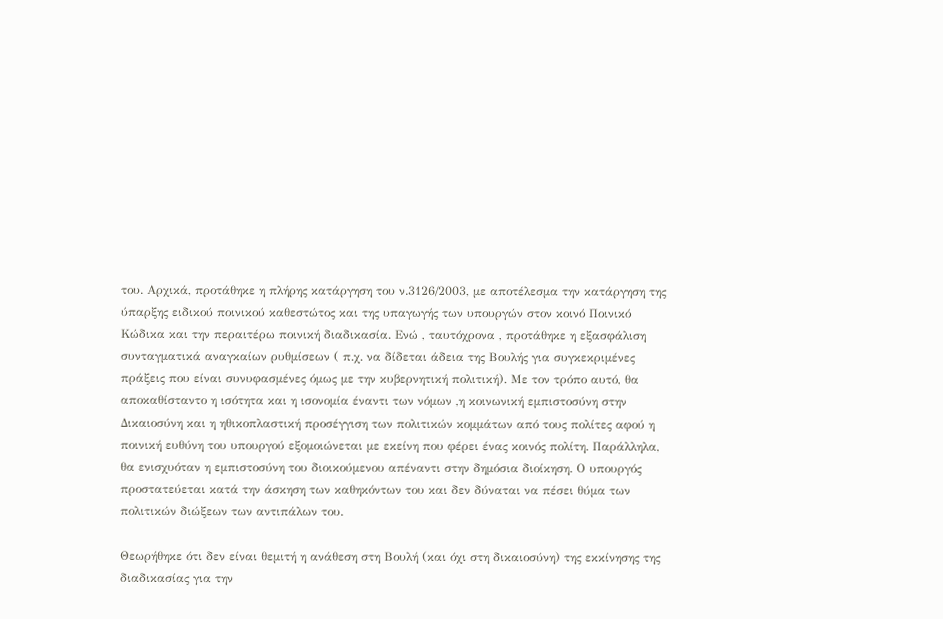του. Αρχικά, προτάθηκε η πλήρης κατάργηση του ν.3126/2003, με αποτέλεσμα την κατάργηση της ύπαρξης ειδικού ποινικού καθεστώτος και της υπαγωγής των υπουργών στον κοινό Ποινικό Κώδικα και την περαιτέρω ποινική διαδικασία. Ενώ , ταυτόχρονα , προτάθηκε η εξασφάλιση συνταγματικά αναγκαίων ρυθμίσεων ( π.χ. να δίδεται άδεια της Βουλής για συγκεκριμένες πράξεις που είναι συνυφασμένες όμως με την κυβερνητική πολιτική). Με τον τρόπο αυτό, θα αποκαθίσταντο η ισότητα και η ισονομία έναντι των νόμων ,η κοινωνική εμπιστοσύνη στην Δικαιοσύνη και η ηθικοπλαστική προσέγγιση των πολιτικών κομμάτων από τους πολίτες αφού η ποινική ευθύνη του υπουργού εξομοιώνεται με εκείνη που φέρει ένας κοινός πολίτη. Παράλληλα, θα ενισχυόταν η εμπιστοσύνη του διοικούμενου απέναντι στην δημόσια διοίκηση. Ο υπουργός προστατεύεται κατά την άσκηση των καθηκόντων του και δεν δύναται να πέσει θύμα των πολιτικών διώξεων των αντιπάλων του.

Θεωρήθηκε ότι δεν είναι θεμιτή η ανάθεση στη Βουλή (και όχι στη δικαιοσύνη) της εκκίνησης της διαδικασίας για την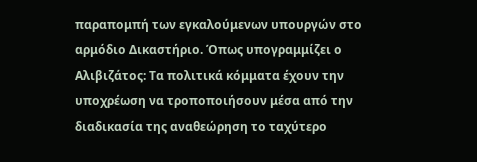παραπομπή των εγκαλούμενων υπουργών στο αρμόδιο Δικαστήριο. Όπως υπογραμμίζει ο Αλιβιζάτος: Τα πολιτικά κόμματα έχουν την υποχρέωση να τροποποιήσουν μέσα από την διαδικασία της αναθεώρηση το ταχύτερο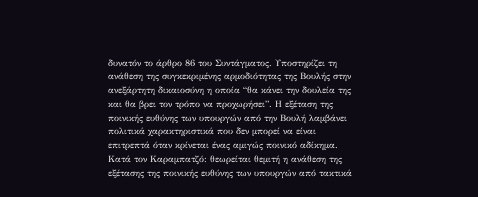δυνατόν το άρθρο 86 του Συντάγματος. Υποστηρίζει τη ανάθεση της συγκεκριμένης αρμοδιότητας της Βουλής στην ανεξάρτητη δικαιοσύνη η οποία “θα κάνει την δουλεία της και θα βρει τον τρόπο να προχωρήσει”. Η εξέταση της ποινικής ευθύνης των υπουργών από την Βουλή λαμβάνει πολιτικά χαρακτηριστικά που δεν μπορεί να είναι επιτρεπτά όταν κρίνεται ένας αμιγώς ποινικό αδίκημα. Κατά τον Καραμπατζό: θεωρείται θεμιτή η ανάθεση της εξέτασης της ποινικής ευθύνης των υπουργών από τακτικά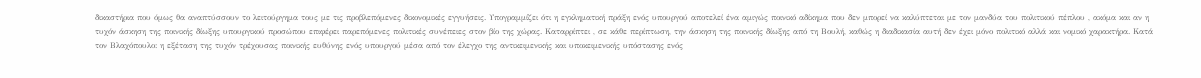δικαστήρια που όμως θα αναπτύσσουν το λειτούργημα τους με τις προβλεπόμενες δικονομικές εγγυήσεις. Υπογραμμίζει ότι η εγκληματική πράξη ενός υπουργού αποτελεί ένα αμιγώς ποινικό αδίκημα που δεν μπορεί να καλύπτεται με τον μανδύα του πολιτικού πέπλου , ακόμα και αν η τυχόν άσκηση της ποινικής δίωξης υπουργικού προσώπου επιφέρει παρεπόμενες πολιτικές συνέπειες στον βίο της χώρας. Καταρρίπτει , σε κάθε περίπτωση, την άσκηση της ποινικής δίωξης από τη Βουλή, καθώς η διαδικασία αυτή δεν έχει μόνο πολιτικό αλλά και νομικό χαρακτήρα. Κατά τον Βλαχόπουλο: η εξέταση της τυχόν τρέχουσας ποινικής ευθύνης ενός υπουργού μέσα από τον έλεγχο της αντικειμενικής και υποκειμενικής υπόστασης ενός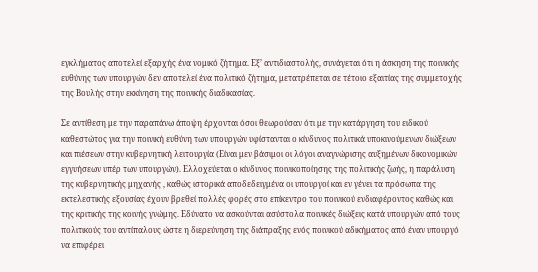εγκλήματος αποτελεί εξαρχής ένα νομικό ζήτημα. Εξ’ αντιδιαστολής, συνάγεται ότι η άσκηση της ποινικής ευθύνης των υπουργών δεν αποτελεί ένα πολιτικό ζήτημα, μετατρέπεται σε τέτοιο εξαιτίας της συμμετοχής της Βουλής στην εκκίνηση της ποινικής διαδικασίας.

Σε αντίθεση με την παραπάνω άποψη έρχονται όσοι θεωρούσαν ότι με την κατάργηση του ειδικού καθεστώτος για την ποινική ευθύνη των υπουργών υφίστανται ο κίνδυνος πολιτικά υποκινούμενων διώξεων και πιέσεων στην κυβερνητική λειτουργία (Είναι μεν βάσιμοι οι λόγοι αναγνώρισης αυξημένων δικονομικών εγγυήσεων υπέρ των υπουργών). Ελλοχεύεται ο κίνδυνος ποινικοποίησης της πολιτικής ζωής, η παράλυση της κυβερνητικής μηχανής , καθώς ιστορικά αποδεδειγμένα οι υπουργοί και εν γένει τα πρόσωπα της εκτελεστικής εξουσίας έχουν βρεθεί πολλές φορές στο επίκεντρο του ποινικού ενδιαφέροντος καθώς και της κριτικής της κοινής γνώμης. Εδύνατο να ασκούνται ασύστολα ποινικές διώξεις κατά υπουργών από τους πολιτικούς του αντίπαλους ώστε η διερεύνηση της διάπραξης ενός ποινικού αδικήματος από έναν υπουργό να επιφέρει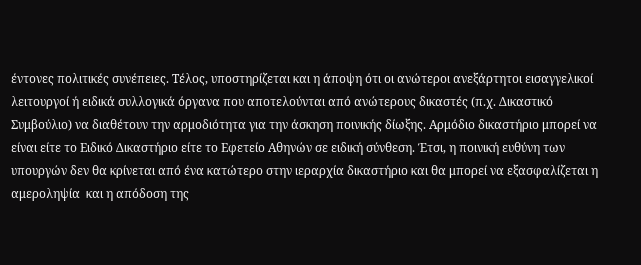έντονες πολιτικές συνέπειες. Τέλος, υποστηρίζεται και η άποψη ότι οι ανώτεροι ανεξάρτητοι εισαγγελικοί λειτουργοί ή ειδικά συλλογικά όργανα που αποτελούνται από ανώτερους δικαστές (π.χ. Δικαστικό Συμβούλιο) να διαθέτουν την αρμοδιότητα για την άσκηση ποινικής δίωξης. Αρμόδιο δικαστήριο μπορεί να είναι είτε το Ειδικό Δικαστήριο είτε το Εφετείο Αθηνών σε ειδική σύνθεση. Έτσι, η ποινική ευθύνη των υπουργών δεν θα κρίνεται από ένα κατώτερο στην ιεραρχία δικαστήριο και θα μπορεί να εξασφαλίζεται η αμεροληψία  και η απόδοση της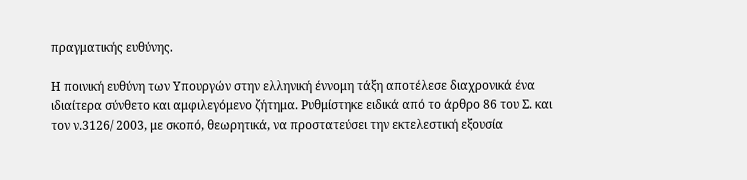πραγματικής ευθύνης.

Η ποινική ευθύνη των Υπουργών στην ελληνική έννομη τάξη αποτέλεσε διαχρονικά ένα ιδιαίτερα σύνθετο και αμφιλεγόμενο ζήτημα. Ρυθμίστηκε ειδικά από το άρθρο 86 του Σ. και τον ν.3126/ 2003, με σκοπό, θεωρητικά, να προστατεύσει την εκτελεστική εξουσία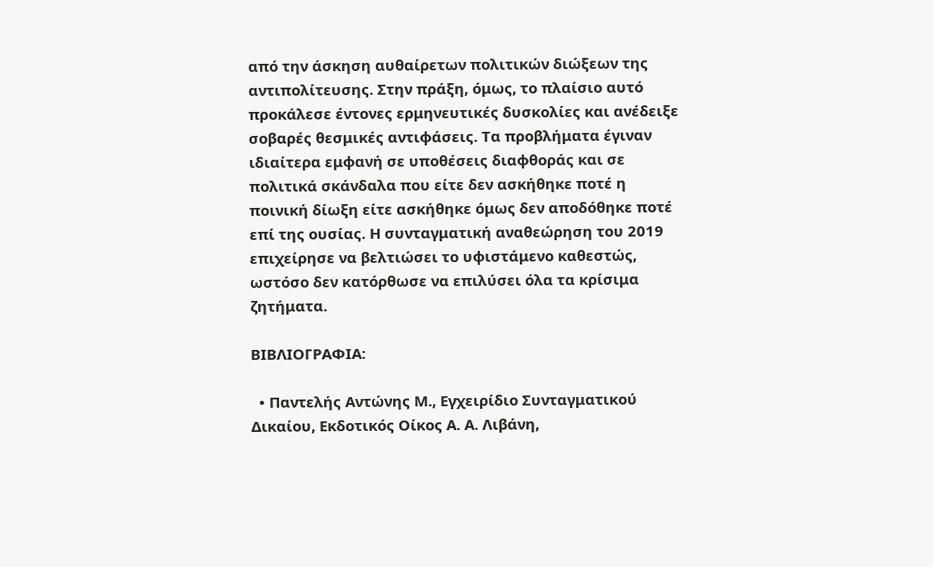από την άσκηση αυθαίρετων πολιτικών διώξεων της αντιπολίτευσης. Στην πράξη, όμως, το πλαίσιο αυτό προκάλεσε έντονες ερμηνευτικές δυσκολίες και ανέδειξε σοβαρές θεσμικές αντιφάσεις. Τα προβλήματα έγιναν ιδιαίτερα εμφανή σε υποθέσεις διαφθοράς και σε πολιτικά σκάνδαλα που είτε δεν ασκήθηκε ποτέ η ποινική δίωξη είτε ασκήθηκε όμως δεν αποδόθηκε ποτέ επί της ουσίας. Η συνταγματική αναθεώρηση του 2019 επιχείρησε να βελτιώσει το υφιστάμενο καθεστώς, ωστόσο δεν κατόρθωσε να επιλύσει όλα τα κρίσιμα ζητήματα.

ΒΙΒΛΙΟΓΡΑΦΙΑ:

  • Παντελής Αντώνης Μ., Εγχειρίδιο Συνταγματικού Δικαίου, Εκδοτικός Οίκος Α. Α. Λιβάνη,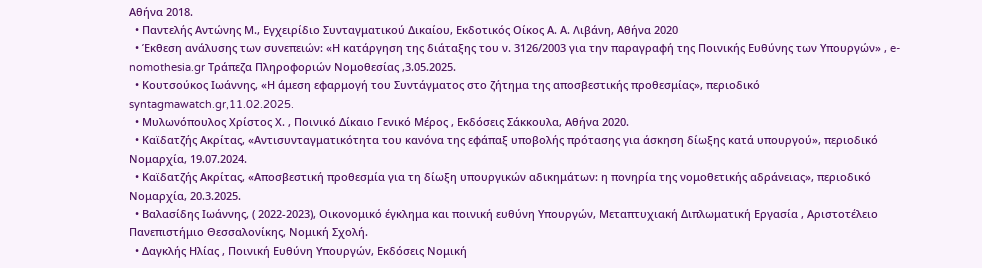Αθήνα 2018.
  • Παντελής Αντώνης Μ., Εγχειρίδιο Συνταγματικού Δικαίου, Εκδοτικός Οίκος Α. Α. Λιβάνη, Αθήνα 2020
  • Έκθεση ανάλυσης των συνεπειών: «Η κατάργηση της διάταξης του ν. 3126/2003 για την παραγραφή της Ποινικής Ευθύνης των Υπουργών» , e-nomothesia.gr Τράπεζα Πληροφοριών Νομοθεσίας ,3.05.2025.
  • Κουτσούκος Ιωάννης, «Η άμεση εφαρμογή του Συντάγματος στο ζήτημα της αποσβεστικής προθεσμίας», περιοδικό syntagmawatch.gr,11.02.2025.
  • Μυλωνόπουλος Χρίστος Χ. , Ποινικό Δίκαιο Γενικό Μέρος , Εκδόσεις Σάκκουλα, Αθήνα 2020.
  • Καϊδατζής Ακρίτας, «Αντισυνταγματικότητα του κανόνα της εφάπαξ υποβολής πρότασης για άσκηση δίωξης κατά υπουργού», περιοδικό Νομαρχία, 19.07.2024.
  • Καϊδατζής Ακρίτας, «Αποσβεστική προθεσμία για τη δίωξη υπουργικών αδικημάτων: η πονηρία της νομοθετικής αδράνειας», περιοδικό Νομαρχία, 20.3.2025.
  • Βαλασίδης Ιωάννης, ( 2022-2023), Οικονομικό έγκλημα και ποινική ευθύνη Υπουργών, Μεταπτυχιακή Διπλωματική Εργασία , Αριστοτέλειο Πανεπιστήμιο Θεσσαλονίκης, Νομική Σχολή.
  • Δαγκλής Ηλίας , Ποινική Ευθύνη Υπουργών, Εκδόσεις Νομική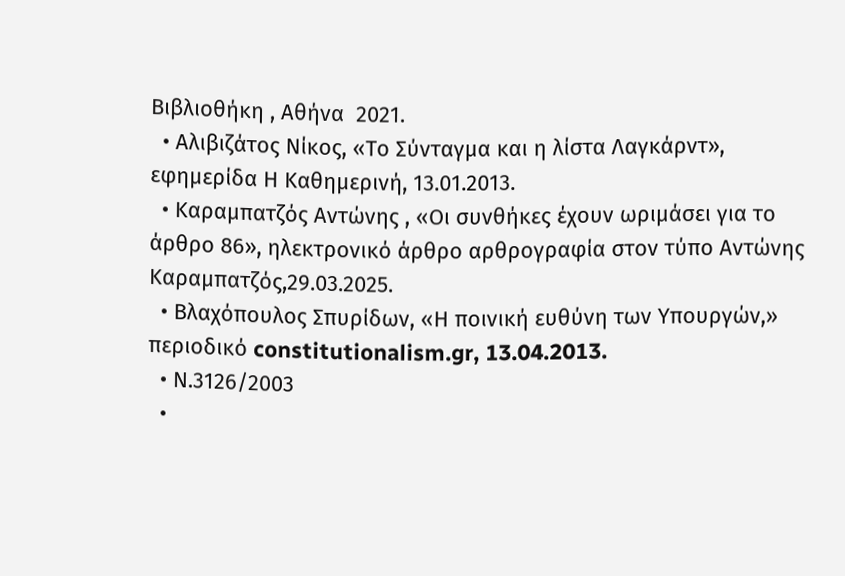Βιβλιοθήκη , Αθήνα  2021.
  • Αλιβιζάτος Νίκος, «Το Σύνταγμα και η λίστα Λαγκάρντ», εφημερίδα Η Καθημερινή, 13.01.2013.
  • Καραμπατζός Αντώνης , «Οι συνθήκες έχουν ωριμάσει για το άρθρο 86», ηλεκτρονικό άρθρο αρθρογραφία στον τύπο Αντώνης Καραμπατζός,29.03.2025.
  • Βλαχόπουλος Σπυρίδων, «Η ποινική ευθύνη των Υπουργών,» περιοδικό constitutionalism.gr, 13.04.2013.
  • Ν.3126/2003
  •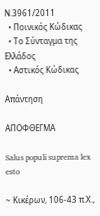Ν.3961/2011
  • Ποινικός Κώδικας
  • Το Σύνταγμα της Ελλάδος
  • Αστικός Κώδικας

Απάντηση

ΑΠΟΦΘΕΓΜΑ

Salus populi suprema lex esto

~ Κικέρων, 106-43 π.Χ.,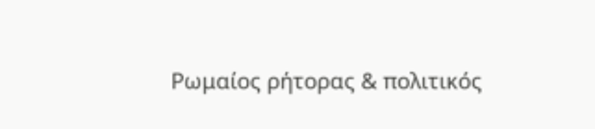Ρωμαίος ρήτορας & πολιτικός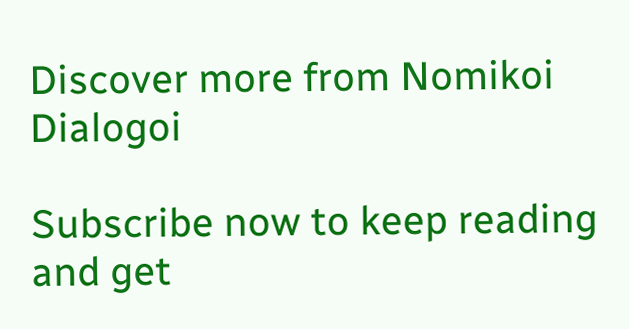Discover more from Nomikoi Dialogoi

Subscribe now to keep reading and get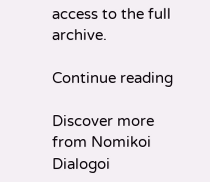access to the full archive.

Continue reading

Discover more from Nomikoi Dialogoi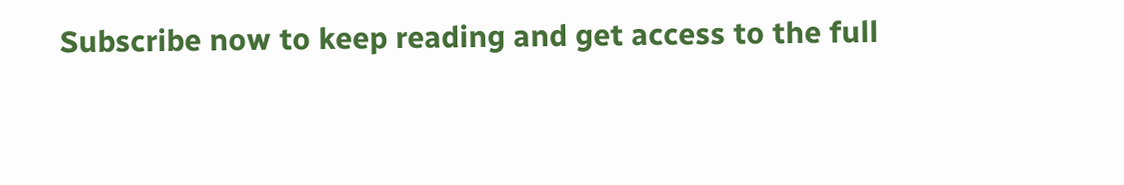Subscribe now to keep reading and get access to the full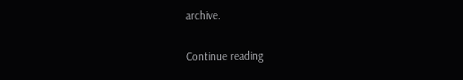archive.

Continue reading